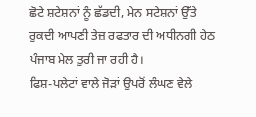ਛੋਟੇ ਸ਼ਟੇਸ਼ਨਾਂ ਨੂੰ ਛੱਡਦੀ, ਮੇਨ ਸਟੇਸ਼ਨਾਂ ਉੱਤੇ ਰੁਕਦੀ ਆਪਣੀ ਤੇਜ਼ ਰਫਤਾਰ ਦੀ ਅਧੀਨਗੀ ਹੇਠ ਪੰਜਾਬ ਮੇਲ ਤੁਰੀ ਜਾ ਰਹੀ ਹੈ।
ਫਿਸ਼-ਪਲੇਟਾਂ ਵਾਲੇ ਜੋੜਾਂ ਉਪਰੋਂ ਲੰਘਣ ਵੇਲੇ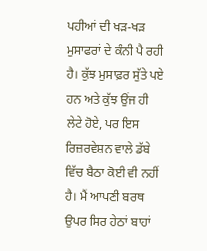ਪਹੀਆਂ ਦੀ ਖੜ-ਖੜ ਮੁਸਾਫਰਾਂ ਦੇ ਕੰਨੀ ਪੈ ਰਹੀ ਹੈ। ਕੁੱਝ ਮੁਸਾਫ਼ਰ ਸੁੱਤੇ ਪਏ ਹਨ ਅਤੇ ਕੁੱਝ ਉਂਜ ਹੀ ਲੇਟੇ ਹੋਏ, ਪਰ ਇਸ ਰਿਜ਼ਰਵੇਸ਼ਨ ਵਾਲੇ ਡੱਬੇ ਵਿੱਚ ਬੈਠਾ ਕੋਈ ਵੀ ਨਹੀਂ ਹੈ। ਮੈਂ ਆਪਣੀ ਬਰਥ ਉਪਰ ਸਿਰ ਹੇਠਾਂ ਬਾਹਾਂ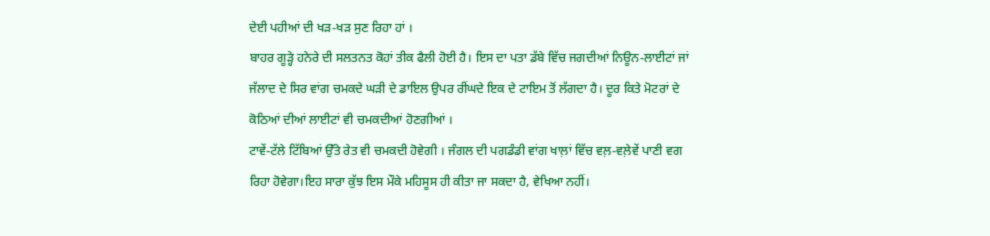ਦੇਈ ਪਹੀਆਂ ਦੀ ਖੜ-ਖੜ ਸੁਣ ਰਿਹਾ ਹਾਂ ।
ਬਾਹਰ ਗੂੜ੍ਹੇ ਹਨੇਰੇ ਦੀ ਸਲਤਨਤ ਕੋਹਾਂ ਤੀਕ ਫੈਲੀ ਹੋਈ ਹੈ। ਇਸ ਦਾ ਪਤਾ ਡੱਬੇ ਵਿੱਚ ਜਗਦੀਆਂ ਨਿਊਨ-ਲਾਈਟਾਂ ਜਾਂ ਜੱਲਾਦ ਦੇ ਸਿਰ ਵਾਂਗ ਚਮਕਦੇ ਘੜੀ ਦੇ ਡਾਇਲ ਉਪਰ ਰੀਂਘਦੇ ਇਕ ਦੇ ਟਾਇਮ ਤੋਂ ਲੱਗਦਾ ਹੈ। ਦੂਰ ਕਿਤੇ ਮੋਟਰਾਂ ਦੇ ਕੋਠਿਆਂ ਦੀਆਂ ਲਾਈਟਾਂ ਵੀ ਚਮਕਦੀਆਂ ਹੋਣਗੀਆਂ ।
ਟਾਵੇਂ-ਟੱਲੇ ਟਿੱਬਿਆਂ ਉੱਤੇ ਰੇਤ ਵੀ ਚਮਕਦੀ ਹੋਵੇਗੀ । ਜੰਗਲ ਦੀ ਪਗਡੰਡੀ ਵਾਂਗ ਖਾਲ਼ਾਂ ਵਿੱਚ ਵਲ਼-ਵਲ਼ੇਵੇਂ ਪਾਣੀ ਵਗ ਰਿਹਾ ਹੋਵੇਗਾ।ਇਹ ਸਾਰਾ ਕੁੱਝ ਇਸ ਮੌਕੇ ਮਹਿਸੂਸ ਹੀ ਕੀਤਾ ਜਾ ਸਕਦਾ ਹੈ, ਵੇਖਿਆ ਨਹੀਂ।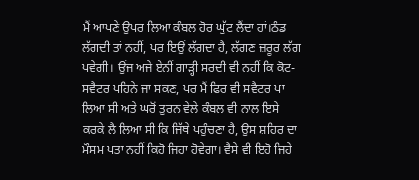ਮੈਂ ਆਪਣੇ ਉਪਰ ਲਿਆ ਕੰਬਲ ਹੋਰ ਘੁੱਟ ਲੈਂਦਾ ਹਾਂ।ਠੰਡ ਲੱਗਦੀ ਤਾਂ ਨਹੀਂ, ਪਰ ਇਉਂ ਲੱਗਦਾ ਹੈ, ਲੱਗਣ ਜ਼ਰੂਰ ਲੱਗ ਪਵੇਗੀ। ਉਂਜ ਅਜੇ ਏਨੀਂ ਗਾੜ੍ਹੀ ਸਰਦੀ ਵੀ ਨਹੀਂ ਕਿ ਕੋਟ-ਸਵੈਟਰ ਪਹਿਨੇ ਜਾ ਸਕਣ, ਪਰ ਮੈਂ ਫਿਰ ਵੀ ਸਵੈਟਰ ਪਾ ਲਿਆ ਸੀ ਅਤੇ ਘਰੋਂ ਤੁਰਨ ਵੇਲੇ ਕੰਬਲ ਵੀ ਨਾਲ ਇਸੇ ਕਰਕੇ ਲੈ ਲਿਆ ਸੀ ਕਿ ਜਿੱਥੇ ਪਹੁੰਚਣਾ ਹੈ, ਉਸ ਸ਼ਹਿਰ ਦਾ ਮੌਸਮ ਪਤਾ ਨਹੀਂ ਕਿਹੋ ਜਿਹਾ ਹੋਵੇਗਾ। ਵੈਸੇ ਵੀ ਇਹੋ ਜਿਹੇ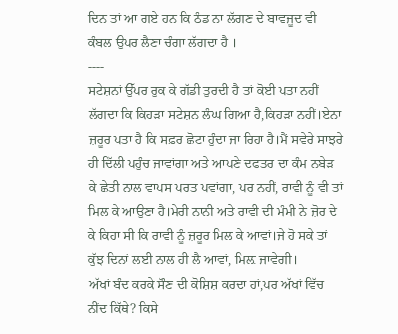ਦਿਨ ਤਾਂ ਆ ਗਏ ਹਨ ਕਿ ਠੰਡ ਨਾ ਲੱਗਣ ਦੇ ਬਾਵਜੂਦ ਵੀ ਕੰਬਲ ਉਪਰ ਲੈਣਾ ਚੰਗਾ ਲੱਗਦਾ ਹੈ ।
----
ਸਟੇਸ਼ਨਾਂ ਉੱਪਰ ਰੁਕ ਕੇ ਗੱਡੀ ਤੁਰਦੀ ਹੈ ਤਾਂ ਕੋਈ ਪਤਾ ਨਹੀਂ ਲੱਗਦਾ ਕਿ ਕਿਹੜਾ ਸਟੇਸ਼ਨ ਲੰਘ ਗਿਆ ਹੈ,ਕਿਹੜਾ ਨਹੀਂ।ਏਨਾ ਜ਼ਰੂਰ ਪਤਾ ਹੈ ਕਿ ਸਫ਼ਰ ਛੋਟਾ ਹੁੰਦਾ ਜਾ ਰਿਹਾ ਹੈ।ਮੈਂ ਸਵੇਰੇ ਸਾਝਰੇ ਹੀ ਦਿੱਲੀ ਪਹੁੰਚ ਜਾਵਾਂਗਾ ਅਤੇ ਆਪਣੇ ਦਫਤਰ ਦਾ ਕੰਮ ਨਬੇੜ ਕੇ ਛੇਤੀ ਨਾਲ ਵਾਪਸ ਪਰਤ ਪਵਾਂਗਾ, ਪਰ ਨਹੀਂ, ਰਾਵੀ ਨੂੰ ਵੀ ਤਾਂ ਮਿਲ ਕੇ ਆਉਣਾ ਹੈ।ਮੇਰੀ ਨਾਨੀ ਅਤੇ ਰਾਵੀ ਦੀ ਮੰਮੀ ਨੇ ਜ਼ੋਰ ਦੇ ਕੇ ਕਿਹਾ ਸੀ ਕਿ ਰਾਵੀ ਨੂੰ ਜ਼ਰੂਰ ਮਿਲ ਕੇ ਆਵਾਂ।ਜੇ ਹੋ ਸਕੇ ਤਾਂ ਕੁੱਝ ਦਿਨਾਂ ਲਈ ਨਾਲ ਹੀ ਲੈ ਆਵਾਂ, ਮਿਲ਼ ਜਾਵੇਗੀ।
ਅੱਖਾਂ ਬੰਦ ਕਰਕੇ ਸੌਣ ਦੀ ਕੋਸ਼ਿਸ਼ ਕਰਦਾ ਹਾਂ,ਪਰ ਅੱਖਾਂ ਵਿੱਚ ਨੀਂਦ ਕਿੱਥੇ? ਕਿਸੇ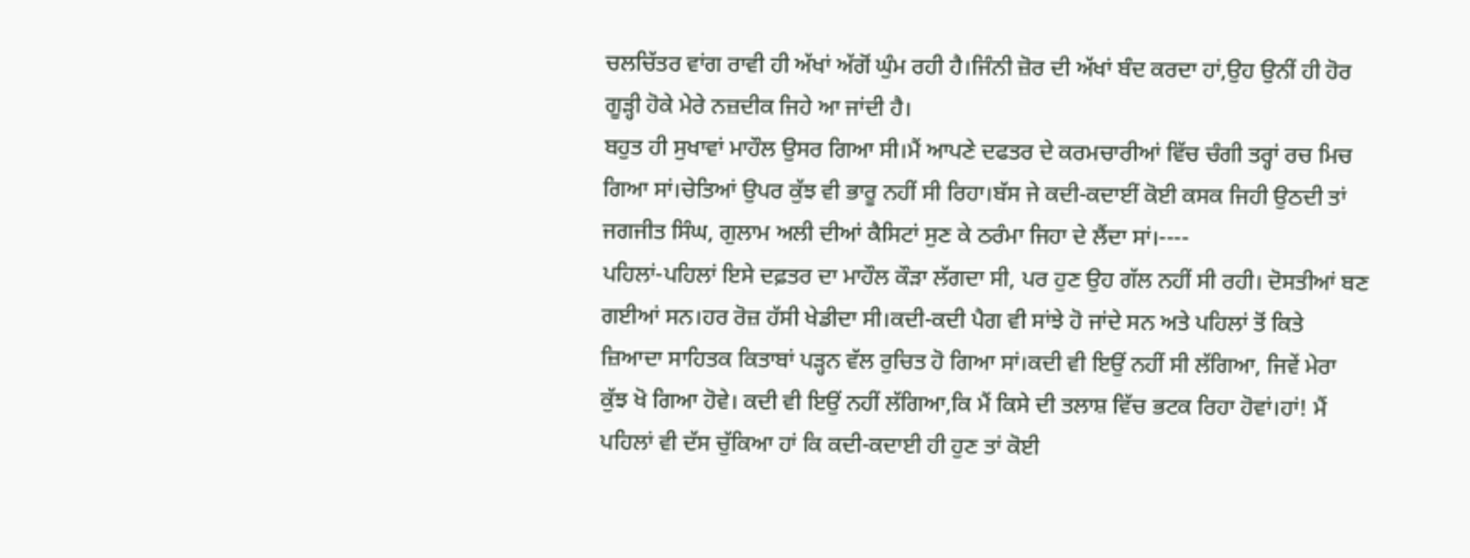ਚਲਚਿੱਤਰ ਵਾਂਗ ਰਾਵੀ ਹੀ ਅੱਖਾਂ ਅੱਗੋਂ ਘੁੰਮ ਰਹੀ ਹੈ।ਜਿੰਨੀ ਜ਼ੋਰ ਦੀ ਅੱਖਾਂ ਬੰਦ ਕਰਦਾ ਹਾਂ,ਉਹ ਉਨੀਂ ਹੀ ਹੋਰ ਗੂੜ੍ਹੀ ਹੋਕੇ ਮੇਰੇ ਨਜ਼ਦੀਕ ਜਿਹੇ ਆ ਜਾਂਦੀ ਹੈ।
ਬਹੁਤ ਹੀ ਸੁਖਾਵਾਂ ਮਾਹੌਲ ਉਸਰ ਗਿਆ ਸੀ।ਮੈਂ ਆਪਣੇ ਦਫਤਰ ਦੇ ਕਰਮਚਾਰੀਆਂ ਵਿੱਚ ਚੰਗੀ ਤਰ੍ਹਾਂ ਰਚ ਮਿਚ ਗਿਆ ਸਾਂ।ਚੇਤਿਆਂ ਉਪਰ ਕੁੱਝ ਵੀ ਭਾਰੂ ਨਹੀਂ ਸੀ ਰਿਹਾ।ਬੱਸ ਜੇ ਕਦੀ-ਕਦਾਈਂ ਕੋਈ ਕਸਕ ਜਿਹੀ ਉਠਦੀ ਤਾਂ ਜਗਜੀਤ ਸਿੰਘ, ਗੁਲਾਮ ਅਲੀ ਦੀਆਂ ਕੈਸਿਟਾਂ ਸੁਣ ਕੇ ਠਰੰਮਾ ਜਿਹਾ ਦੇ ਲੈਂਦਾ ਸਾਂ।----
ਪਹਿਲਾਂ-ਪਹਿਲਾਂ ਇਸੇ ਦਫ਼ਤਰ ਦਾ ਮਾਹੌਲ ਕੌੜਾ ਲੱਗਦਾ ਸੀ, ਪਰ ਹੁਣ ਉਹ ਗੱਲ ਨਹੀਂ ਸੀ ਰਹੀ। ਦੋਸਤੀਆਂ ਬਣ ਗਈਆਂ ਸਨ।ਹਰ ਰੋਜ਼ ਹੱਸੀ ਖੇਡੀਦਾ ਸੀ।ਕਦੀ-ਕਦੀ ਪੈਗ ਵੀ ਸਾਂਝੇ ਹੋ ਜਾਂਦੇ ਸਨ ਅਤੇ ਪਹਿਲਾਂ ਤੋਂ ਕਿਤੇ ਜ਼ਿਆਦਾ ਸਾਹਿਤਕ ਕਿਤਾਬਾਂ ਪੜ੍ਹਨ ਵੱਲ ਰੁਚਿਤ ਹੋ ਗਿਆ ਸਾਂ।ਕਦੀ ਵੀ ਇਉਂ ਨਹੀਂ ਸੀ ਲੱਗਿਆ, ਜਿਵੇਂ ਮੇਰਾ ਕੁੱਝ ਖੋ ਗਿਆ ਹੋਵੇ। ਕਦੀ ਵੀ ਇਉਂ ਨਹੀਂ ਲੱਗਿਆ,ਕਿ ਮੈਂ ਕਿਸੇ ਦੀ ਤਲਾਸ਼ ਵਿੱਚ ਭਟਕ ਰਿਹਾ ਹੋਵਾਂ।ਹਾਂ! ਮੈਂ ਪਹਿਲਾਂ ਵੀ ਦੱਸ ਚੁੱਕਿਆ ਹਾਂ ਕਿ ਕਦੀ-ਕਦਾਈ ਹੀ ਹੁਣ ਤਾਂ ਕੋਈ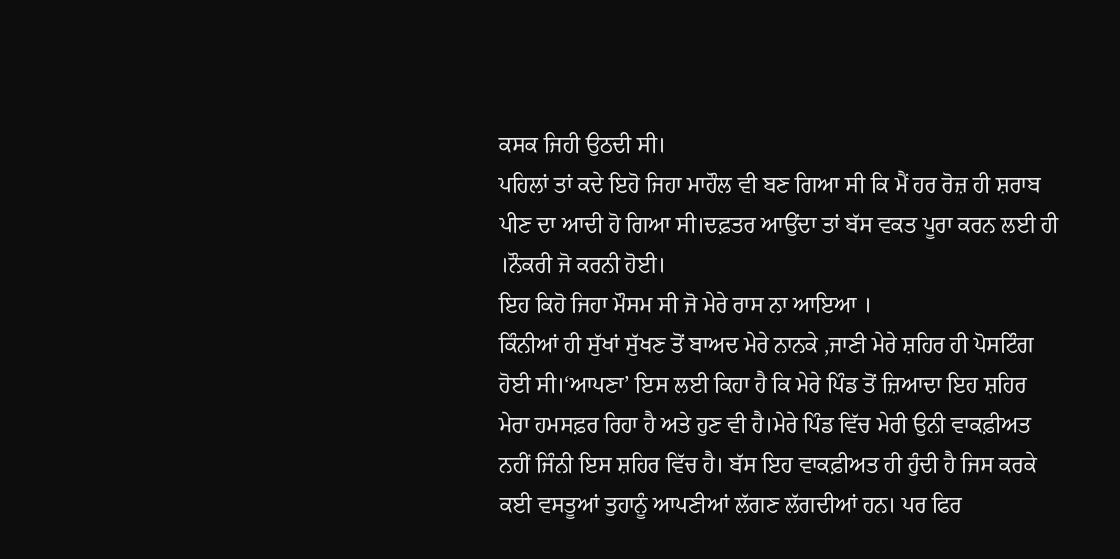ਕਸਕ ਜਿਹੀ ਉਠਦੀ ਸੀ।
ਪਹਿਲਾਂ ਤਾਂ ਕਦੇ ਇਹੋ ਜਿਹਾ ਮਾਹੌਲ ਵੀ ਬਣ ਗਿਆ ਸੀ ਕਿ ਮੈਂ ਹਰ ਰੋਜ਼ ਹੀ ਸ਼ਰਾਬ ਪੀਣ ਦਾ ਆਦੀ ਹੋ ਗਿਆ ਸੀ।ਦਫ਼ਤਰ ਆਉਂਦਾ ਤਾਂ ਬੱਸ ਵਕਤ ਪੂਰਾ ਕਰਨ ਲਈ ਹੀ ।ਨੌਕਰੀ ਜੋ ਕਰਨੀ ਹੋਈ।
ਇਹ ਕਿਹੋ ਜਿਹਾ ਮੌਸਮ ਸੀ ਜੋ ਮੇਰੇ ਰਾਸ ਨਾ ਆਇਆ ।
ਕਿੰਨੀਆਂ ਹੀ ਸੁੱਖਾਂ ਸੁੱਖਣ ਤੋਂ ਬਾਅਦ ਮੇਰੇ ਨਾਨਕੇ ,ਜਾਣੀ ਮੇਰੇ ਸ਼ਹਿਰ ਹੀ ਪੋਸਟਿੰਗ ਹੋਈ ਸੀ।‘ਆਪਣਾ’ ਇਸ ਲਈ ਕਿਹਾ ਹੈ ਕਿ ਮੇਰੇ ਪਿੰਡ ਤੋਂ ਜ਼ਿਆਦਾ ਇਹ ਸ਼ਹਿਰ ਮੇਰਾ ਹਮਸਫ਼ਰ ਰਿਹਾ ਹੈ ਅਤੇ ਹੁਣ ਵੀ ਹੈ।ਮੇਰੇ ਪਿੰਡ ਵਿੱਚ ਮੇਰੀ ਉਨੀ ਵਾਕਫ਼ੀਅਤ ਨਹੀਂ ਜਿੰਨੀ ਇਸ ਸ਼ਹਿਰ ਵਿੱਚ ਹੈ। ਬੱਸ ਇਹ ਵਾਕਫ਼ੀਅਤ ਹੀ ਹੁੰਦੀ ਹੈ ਜਿਸ ਕਰਕੇ ਕਈ ਵਸਤੂਆਂ ਤੁਹਾਨੂੰ ਆਪਣੀਆਂ ਲੱਗਣ ਲੱਗਦੀਆਂ ਹਨ। ਪਰ ਫਿਰ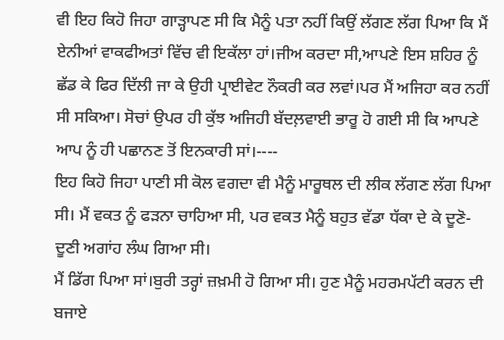ਵੀ ਇਹ ਕਿਹੋ ਜਿਹਾ ਗਾੜ੍ਹਾਪਣ ਸੀ ਕਿ ਮੈਨੂੰ ਪਤਾ ਨਹੀਂ ਕਿਉਂ ਲੱਗਣ ਲੱਗ ਪਿਆ ਕਿ ਮੈਂ ਏਨੀਆਂ ਵਾਕਫੀਅਤਾਂ ਵਿੱਚ ਵੀ ਇਕੱਲਾ ਹਾਂ।ਜੀਅ ਕਰਦਾ ਸੀ,ਆਪਣੇ ਇਸ ਸ਼ਹਿਰ ਨੂੰ ਛੱਡ ਕੇ ਫਿਰ ਦਿੱਲੀ ਜਾ ਕੇ ਉਹੀ ਪ੍ਰਾਈਵੇਟ ਨੌਕਰੀ ਕਰ ਲਵਾਂ।ਪਰ ਮੈਂ ਅਜਿਹਾ ਕਰ ਨਹੀਂ ਸੀ ਸਕਿਆ। ਸੋਚਾਂ ਉਪਰ ਹੀ ਕੁੱਝ ਅਜਿਹੀ ਬੱਦਲ਼ਵਾਈ ਭਾਰੂ ਹੋ ਗਈ ਸੀ ਕਿ ਆਪਣੇ ਆਪ ਨੂੰ ਹੀ ਪਛਾਨਣ ਤੋਂ ਇਨਕਾਰੀ ਸਾਂ।----
ਇਹ ਕਿਹੋ ਜਿਹਾ ਪਾਣੀ ਸੀ ਕੋਲ ਵਗਦਾ ਵੀ ਮੈਨੂੰ ਮਾਰੂਥਲ ਦੀ ਲੀਕ ਲੱਗਣ ਲੱਗ ਪਿਆ ਸੀ। ਮੈਂ ਵਕਤ ਨੂੰ ਫੜਨਾ ਚਾਹਿਆ ਸੀ, ਪਰ ਵਕਤ ਮੈਨੂੰ ਬਹੁਤ ਵੱਡਾ ਧੱਕਾ ਦੇ ਕੇ ਦੂਣੋ-ਦੂਣੀ ਅਗਾਂਹ ਲੰਘ ਗਿਆ ਸੀ।
ਮੈਂ ਡਿੱਗ ਪਿਆ ਸਾਂ।ਬੁਰੀ ਤਰ੍ਹਾਂ ਜ਼ਖ਼ਮੀ ਹੋ ਗਿਆ ਸੀ। ਹੁਣ ਮੈਨੂੰ ਮਹਰਮਪੱਟੀ ਕਰਨ ਦੀ ਬਜਾਏ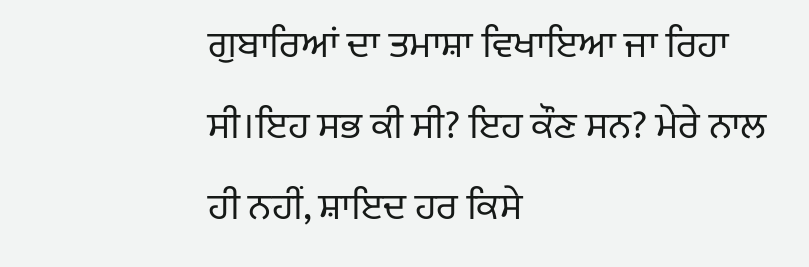ਗੁਬਾਰਿਆਂ ਦਾ ਤਮਾਸ਼ਾ ਵਿਖਾਇਆ ਜਾ ਰਿਹਾ ਸੀ।ਇਹ ਸਭ ਕੀ ਸੀ? ਇਹ ਕੌਣ ਸਨ? ਮੇਰੇ ਨਾਲ ਹੀ ਨਹੀਂ, ਸ਼ਾਇਦ ਹਰ ਕਿਸੇ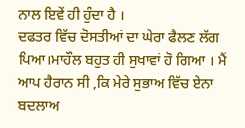ਨਾਲ ਇਵੇਂ ਹੀ ਹੁੰਦਾ ਹੈ ।
ਦਫਤਰ ਵਿੱਚ ਦੋਸਤੀਆਂ ਦਾ ਘੇਰਾ ਫੈਲਣ ਲੱਗ ਪਿਆ।ਮਾਹੌਲ ਬਹੁਤ ਹੀ ਸੁਖਾਵਾਂ ਹੋ ਗਿਆ । ਮੈਂ ਆਪ ਹੈਰਾਨ ਸੀ ,ਕਿ ਮੇਰੇ ਸੁਭਾਅ ਵਿੱਚ ਏਨਾ ਬਦਲਾਅ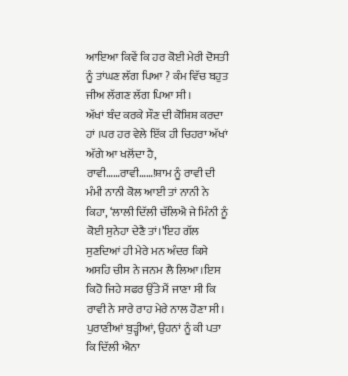ਆਇਆ ਕਿਵੇਂ ਕਿ ਹਰ ਕੋਈ ਮੇਰੀ ਦੋਸਤੀ ਨੂੰ ਤਾਂਘਣ ਲੱਗ ਪਿਆ ? ਕੰਮ ਵਿੱਚ ਬਹੁਤ ਜੀਅ ਲੱਗਣ ਲੱਗ ਪਿਆ ਸੀ ।
ਅੱਖਾਂ ਬੰਦ ਕਰਕੇ ਸੌਣ ਦੀ ਕੋਸ਼ਿਸ਼ ਕਰਦਾ ਹਾਂ ।ਪਰ ਹਰ ਵੇਲੇ ਇੱਕ ਹੀ ਚਿਹਰਾ ਅੱਖਾਂ ਅੱਗੇ ਆ ਖਲੋਂਦਾ ਹੈ, ਰਾਵੀ……ਰਾਵੀ……!ਸ਼ਾਮ ਨੂੰ ਰਾਵੀ ਦੀ ਮੰਮੀ ਨਾਨੀ ਕੋਲ ਆਈ ਤਾਂ ਨਾਨੀ ਨੇ ਕਿਹਾ, ‘ਲਾਲੀ ਦਿੱਲੀ ਚੱਲਿਐ ਜੇ ਮਿੰਨੀ ਨੂੰ ਕੋਈ ਸੁਨੇਹਾ ਦੇਣੈ ਤਾਂ।’ਇਹ ਗੱਲ ਸੁਣਦਿਆਂ ਹੀ ਮੇਰੇ ਮਨ ਅੰਦਰ ਕਿਸੇ ਅਸਹਿ ਚੀਸ ਨੇ ਜਨਮ ਲੈ ਲਿਆ।ਇਸ ਕਿਹੋ ਜਿਹੇ ਸਫਰ ਉੱਤੇ ਮੈਂ ਜਾਣਾ ਸੀ ਕਿ ਰਾਵੀ ਨੇ ਸਾਰੇ ਰਾਹ ਮੇਰੇ ਨਾਲ ਹੋਣਾ ਸੀ। ਪੁਰਾਣੀਆਂ ਬੁੜ੍ਹੀਆਂ, ਉਹਨਾਂ ਨੂੰ ਕੀ ਪਤਾ ਕਿ ਦਿੱਲੀ ਐਨਾ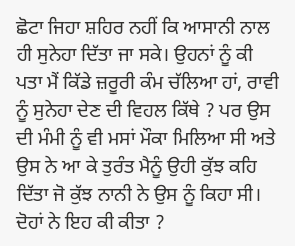ਛੋਟਾ ਜਿਹਾ ਸ਼ਹਿਰ ਨਹੀਂ ਕਿ ਆਸਾਨੀ ਨਾਲ ਹੀ ਸੁਨੇਹਾ ਦਿੱਤਾ ਜਾ ਸਕੇ। ਉਹਨਾਂ ਨੂੰ ਕੀ ਪਤਾ ਮੈਂ ਕਿੱਡੇ ਜ਼ਰੂਰੀ ਕੰਮ ਚੱਲਿਆ ਹਾਂ, ਰਾਵੀ ਨੂੰ ਸੁਨੇਹਾ ਦੇਣ ਦੀ ਵਿਹਲ ਕਿੱਥੇ ? ਪਰ ਉਸ ਦੀ ਮੰਮੀ ਨੂੰ ਵੀ ਮਸਾਂ ਮੌਕਾ ਮਿਲਿਆ ਸੀ ਅਤੇ ਉਸ ਨੇ ਆ ਕੇ ਤੁਰੰਤ ਮੈਨੂੰ ਉਹੀ ਕੁੱਝ ਕਹਿ ਦਿੱਤਾ ਜੋ ਕੁੱਝ ਨਾਨੀ ਨੇ ਉਸ ਨੂੰ ਕਿਹਾ ਸੀ।
ਦੋਹਾਂ ਨੇ ਇਹ ਕੀ ਕੀਤਾ ?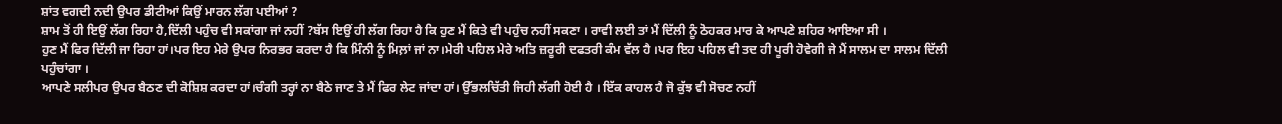ਸ਼ਾਂਤ ਵਗਦੀ ਨਦੀ ਉਪਰ ਡੀਟੀਆਂ ਕਿਉਂ ਮਾਰਨ ਲੱਗ ਪਈਆਂ ?
ਸ਼ਾਮ ਤੋਂ ਹੀ ਇਉਂ ਲੱਗ ਰਿਹਾ ਹੈ,ਦਿੱਲੀ ਪਹੁੰਚ ਵੀ ਸਕਾਂਗਾ ਜਾਂ ਨਹੀਂ ?ਬੱਸ ਇਉਂ ਹੀ ਲੱਗ ਰਿਹਾ ਹੈ ਕਿ ਹੁਣ ਮੈਂ ਕਿਤੇ ਵੀ ਪਹੁੰਚ ਨਹੀਂ ਸਕਣਾ । ਰਾਵੀ ਲਈ ਤਾਂ ਮੈਂ ਦਿੱਲੀ ਨੂੰ ਠੋਹਕਰ ਮਾਰ ਕੇ ਆਪਣੇ ਸ਼ਹਿਰ ਆਇਆ ਸੀ ।
ਹੁਣ ਮੈਂ ਫਿਰ ਦਿੱਲੀ ਜਾ ਰਿਹਾ ਹਾਂ।ਪਰ ਇਹ ਮੇਰੇ ਉਪਰ ਨਿਰਭਰ ਕਰਦਾ ਹੈ ਕਿ ਮਿੰਨੀ ਨੂੰ ਮਿਲ਼ਾਂ ਜਾਂ ਨਾ।ਮੇਰੀ ਪਹਿਲ ਮੇਰੇ ਅਤਿ ਜ਼ਰੂਰੀ ਦਫਤਰੀ ਕੰਮ ਵੱਲ ਹੈ ।ਪਰ ਇਹ ਪਹਿਲ ਵੀ ਤਦ ਹੀ ਪੂਰੀ ਹੋਵੇਗੀ ਜੇ ਮੈਂ ਸਾਲਮ ਦਾ ਸਾਲਮ ਦਿੱਲੀ ਪਹੁੰਚਾਂਗਾ ।
ਆਪਣੇ ਸਲੀਪਰ ਉਪਰ ਬੈਠਣ ਦੀ ਕੋਸ਼ਿਸ਼ ਕਰਦਾ ਹਾਂ।ਚੰਗੀ ਤਰ੍ਹਾਂ ਨਾ ਬੈਠੇ ਜਾਣ ਤੇ ਮੈਂ ਫਿਰ ਲੇਟ ਜਾਂਦਾ ਹਾਂ। ਉੱਭਲਚਿੱਤੀ ਜਿਹੀ ਲੱਗੀ ਹੋਈ ਹੈ । ਇੱਕ ਕਾਹਲ ਹੈ ਜੋ ਕੁੱਝ ਵੀ ਸੋਚਣ ਨਹੀਂ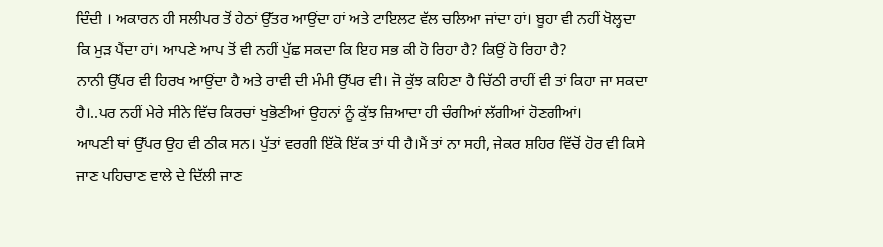ਦਿੰਦੀ । ਅਕਾਰਨ ਹੀ ਸਲੀਪਰ ਤੋਂ ਹੇਠਾਂ ਉੱਤਰ ਆਉਂਦਾ ਹਾਂ ਅਤੇ ਟਾਇਲਟ ਵੱਲ ਚਲਿਆ ਜਾਂਦਾ ਹਾਂ। ਬੂਹਾ ਵੀ ਨਹੀਂ ਖੋਲ੍ਹਦਾ ਕਿ ਮੁੜ ਪੈਂਦਾ ਹਾਂ। ਆਪਣੇ ਆਪ ਤੋਂ ਵੀ ਨਹੀਂ ਪੁੱਛ ਸਕਦਾ ਕਿ ਇਹ ਸਭ ਕੀ ਹੋ ਰਿਹਾ ਹੈ? ਕਿਉਂ ਹੋ ਰਿਹਾ ਹੈ?
ਨਾਨੀ ਉੱਪਰ ਵੀ ਹਿਰਖ ਆਉਂਦਾ ਹੈ ਅਤੇ ਰਾਵੀ ਦੀ ਮੰਮੀ ਉੱਪਰ ਵੀ। ਜੋ ਕੁੱਝ ਕਹਿਣਾ ਹੈ ਚਿੱਠੀ ਰਾਹੀਂ ਵੀ ਤਾਂ ਕਿਹਾ ਜਾ ਸਕਦਾ ਹੈ।..ਪਰ ਨਹੀਂ ਮੇਰੇ ਸੀਨੇ ਵਿੱਚ ਕਿਰਚਾਂ ਖੁਭੋਣੀਆਂ ਉਹਨਾਂ ਨੂੰ ਕੁੱਝ ਜ਼ਿਆਦਾ ਹੀ ਚੰਗੀਆਂ ਲੱਗੀਆਂ ਹੋਣਗੀਆਂ।
ਆਪਣੀ ਥਾਂ ਉੱਪਰ ਉਹ ਵੀ ਠੀਕ ਸਨ। ਪੁੱਤਾਂ ਵਰਗੀ ਇੱਕੋ ਇੱਕ ਤਾਂ ਧੀ ਹੈ।ਮੈਂ ਤਾਂ ਨਾ ਸਹੀ, ਜੇਕਰ ਸ਼ਹਿਰ ਵਿੱਚੋਂ ਹੋਰ ਵੀ ਕਿਸੇ ਜਾਣ ਪਹਿਚਾਣ ਵਾਲੇ ਦੇ ਦਿੱਲੀ ਜਾਣ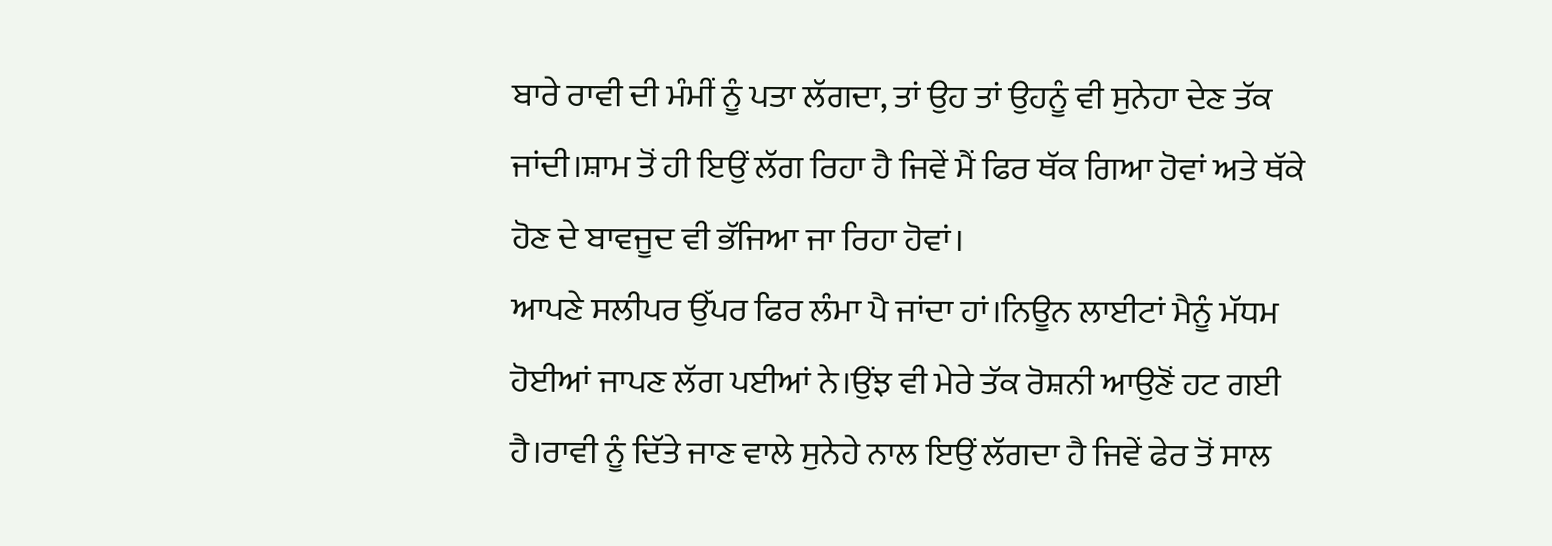ਬਾਰੇ ਰਾਵੀ ਦੀ ਮੰਮੀਂ ਨੂੰ ਪਤਾ ਲੱਗਦਾ, ਤਾਂ ਉਹ ਤਾਂ ਉਹਨੂੰ ਵੀ ਸੁਨੇਹਾ ਦੇਣ ਤੱਕ ਜਾਂਦੀ।ਸ਼ਾਮ ਤੋਂ ਹੀ ਇਉਂ ਲੱਗ ਰਿਹਾ ਹੈ ਜਿਵੇਂ ਮੈਂ ਫਿਰ ਥੱਕ ਗਿਆ ਹੋਵਾਂ ਅਤੇ ਥੱਕੇ ਹੋਣ ਦੇ ਬਾਵਜੂਦ ਵੀ ਭੱਜਿਆ ਜਾ ਰਿਹਾ ਹੋਵਾਂ।
ਆਪਣੇ ਸਲੀਪਰ ਉੱਪਰ ਫਿਰ ਲੰਮਾ ਪੈ ਜਾਂਦਾ ਹਾਂ।ਨਿਊਨ ਲਾਈਟਾਂ ਮੈਨੂੰ ਮੱਧਮ ਹੋਈਆਂ ਜਾਪਣ ਲੱਗ ਪਈਆਂ ਨੇ।ਉਂਝ ਵੀ ਮੇਰੇ ਤੱਕ ਰੋਸ਼ਨੀ ਆਉਣੋਂ ਹਟ ਗਈ ਹੈ।ਰਾਵੀ ਨੂੰ ਦਿੱਤੇ ਜਾਣ ਵਾਲੇ ਸੁਨੇਹੇ ਨਾਲ ਇਉਂ ਲੱਗਦਾ ਹੈ ਜਿਵੇਂ ਫੇਰ ਤੋਂ ਸਾਲ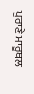ਪੁਰਾਣੇ ਮਾਰੂਥਲ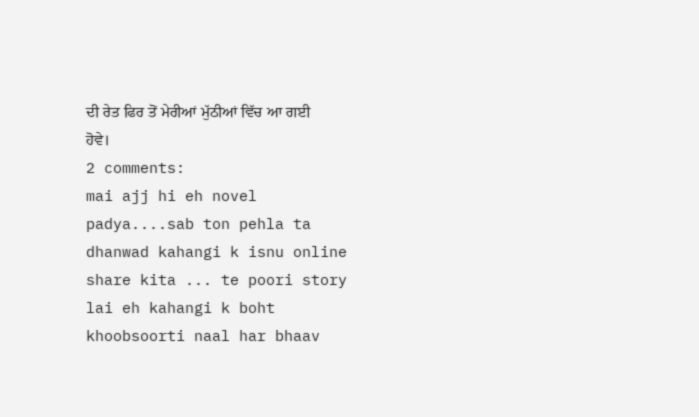ਦੀ ਰੇਤ ਫਿਰ ਤੋਂ ਮੇਰੀਆਂ ਮੁੱਠੀਆਂ ਵਿੱਚ ਆ ਗਈ ਹੋਵੇ।
2 comments:
mai ajj hi eh novel padya....sab ton pehla ta dhanwad kahangi k isnu online share kita ... te poori story lai eh kahangi k boht khoobsoorti naal har bhaav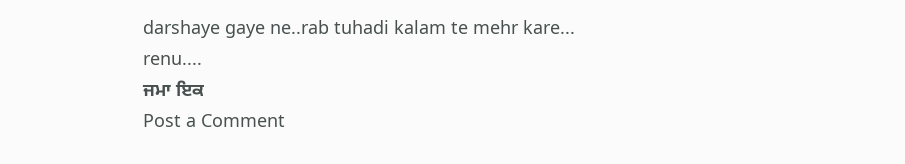darshaye gaye ne..rab tuhadi kalam te mehr kare...
renu....
ਜਮਾ ਇਕ
Post a Comment